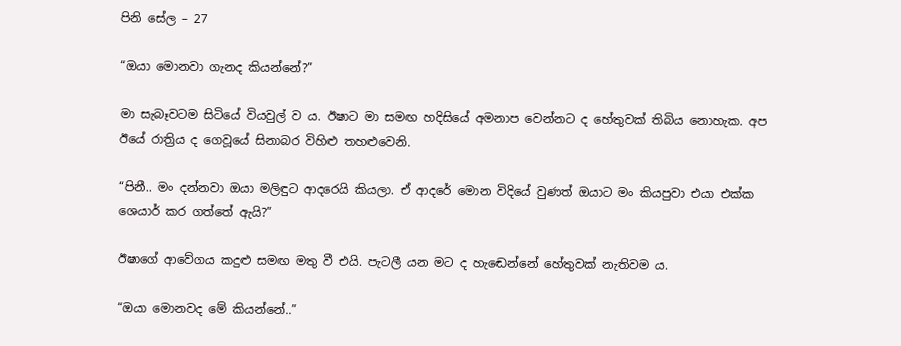පිනි සේල – 27

“ඔයා මොනවා ගැනද කියන්නේ?”

මා සැබෑවටම සිටියේ වියවුල් ව ය. ඊෂාට මා සමඟ හදිසියේ අමනාප වෙන්නට ද හේතුවක් තිබිය නොහැක. අප ඊයේ රාත්‍රිය ද ගෙවූයේ සිනාබර විහිළු තහළුවෙනි.

“පිනී.. මං දන්නවා ඔයා මලිඳුට ආදරෙයි කියලා. ඒ ආදරේ මොන විදියේ වුණත් ඔයාට මං කියපුවා එයා එක්ක ශෙයාර් කර ගත්තේ ඇයි?”

ඊෂාගේ ආවේගය කදුළු සමඟ මතු වී එයි. පැටලී යන මට ද හැඬෙන්නේ හේතුවක් නැතිවම ය.

“ඔයා මොනවද මේ කියන්නේ..”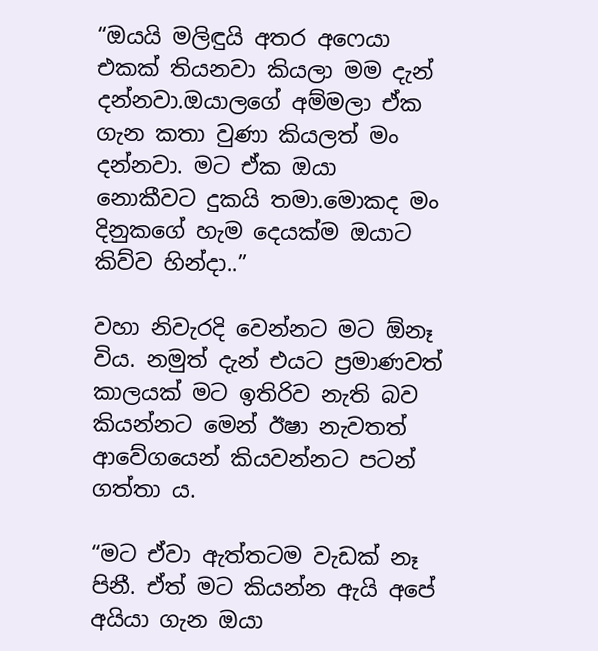“ඔයයි මලිඳුයි අතර අෆෙයා එකක් තියනවා කියලා මම දැන් දන්නවා.ඔයාලගේ අම්මලා ඒක ගැන කතා වුණා කියලත් මං දන්නවා. මට ඒක ඔයා නොකීවට දුකයි තමා.මොකද මං දිනුකගේ හැම දෙයක්ම ඔයාට කිව්ව හින්දා..”

වහා නිවැරදි වෙන්නට මට ඕනෑ විය. නමුත් දැන් එයට ප්‍රමාණවත් කාලයක් මට ඉතිරිව නැති බව කියන්නට මෙන් ඊෂා නැවතත් ආවේගයෙන් කියවන්නට පටන් ගත්තා ය.

“මට ඒවා ඇත්තටම වැඩක් නෑ පිනී. ඒත් මට කියන්න ඇයි අපේ අයියා ගැන ඔයා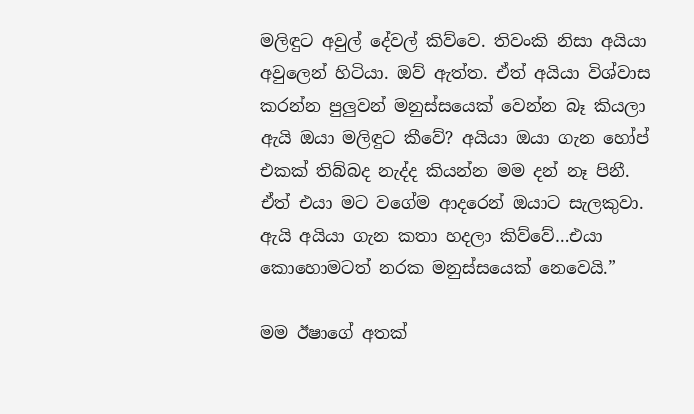මලිඳුට අවුල් දේවල් කිව්වෙ. තිවංකි නිසා අයියා අවුලෙන් හිටියා. ඔව් ඇත්ත. ඒත් අයියා විශ්වාස කරන්න පුලුවන් මනුස්සයෙක් වෙන්න බෑ කියලා ඇයි ඔයා මලිඳුට කීවේ? අයියා ඔයා ගැන හෝප් එකක් තිබ්බද නැද්ද කියන්න මම දන් නෑ පිනී. ඒත් එයා මට වගේම ආදරෙන් ඔයාට සැලකුවා. ඇයි අයියා ගැන කතා හදලා කිව්වේ…එයා කොහොමටත් නරක මනුස්සයෙක් නෙවෙයි.”

මම ඊෂාගේ අතක්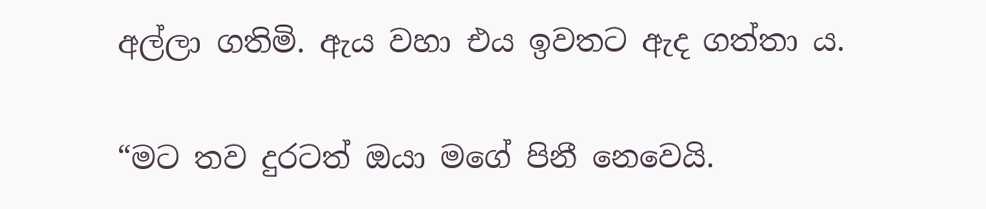අල්ලා ගතිමි. ඇය වහා එය ඉවතට ඇද ගත්තා ය.

“මට තව දුරටත් ඔයා මගේ පිනී නෙවෙයි.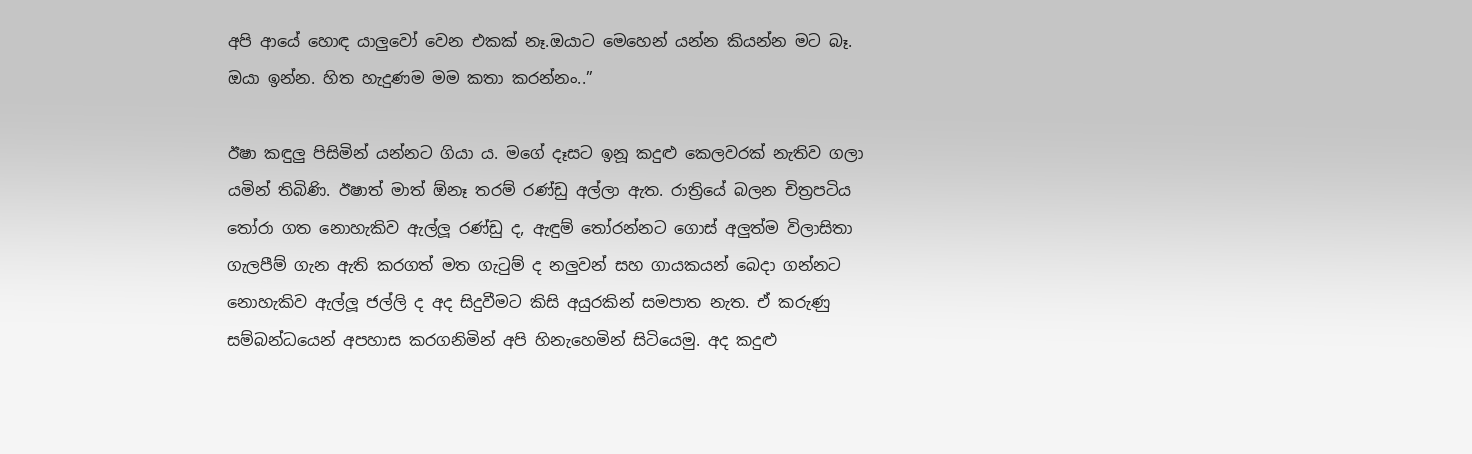අපි ආයේ හොඳ යාලුවෝ වෙන එකක් නෑ.ඔයාට මෙහෙන් යන්න කියන්න මට බෑ. ඔයා ඉන්න. හිත හැදුණම මම කතා කරන්නං..”

ඊෂා කඳුලු පිසිමින් යන්නට ගියා ය. මගේ දෑසට ඉනූ කදුළු කෙලවරක් නැතිව ගලා යමින් තිබිණි. ඊෂාත් මාත් ඕනෑ තරම් රණ්ඩු අල්ලා ඇත. රාත්‍රියේ බලන චිත්‍රපටිය තෝරා ගත නොහැකිව ඇල්ලූ රණ්ඩු ද, ඇඳුම් තෝරන්නට ගොස් අලුත්ම විලාසිතා ගැලපීම් ගැන ඇති කරගත් මත ගැටුම් ද නලුවන් සහ ගායකයන් බෙදා ගන්නට නොහැකිව ඇල්ලූ ජල්ලි ද අද සිදුවීමට කිසි අයුරකින් සමපාත නැත. ඒ කරුණු සම්බන්ධයෙන් අපහාස කරගනිමින් අපි හිනැහෙමින් සිටියෙමු. අද කදුළු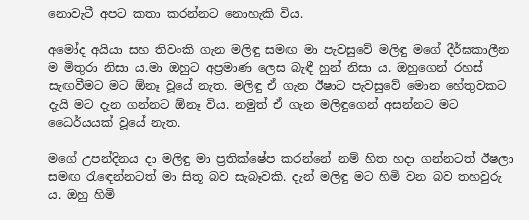නොවැටී අපට කතා කරන්නට නොහැකි විය.

අමෝද අයියා සහ තිවංකි ගැන මලිඳු සමඟ මා පැවසුවේ මලිඳු මගේ දීර්ඝකාලීන ම මිතුරා නිසා ය.මා ඔහුට අප්‍රමාණ ලෙස බැඳී හුන් නිසා ය. ඔහුගෙන් රහස් සැඟවීමට මට ඕනෑ වූයේ නැත. මලිඳු ඒ ගැන ඊෂාට පැවසුවේ මොන හේතුවකට දැයි මට දැන ගන්නට ඕනෑ විය. නමුත් ඒ ගැන මලිඳුගෙන් අසන්නට මට ධෛර්යයක් වූයේ නැත.

මගේ උපන්දිනය දා මලිඳු මා ප්‍රතික්ෂේප කරන්නේ නම් හිත හදා ගන්නටත් ඊෂලා සමඟ රැඳෙන්නටත් මා සිතූ බව සැබෑවකි. දැන් මලිඳු මට හිමි වන බව තහවුරු ය. ඔහු හිමි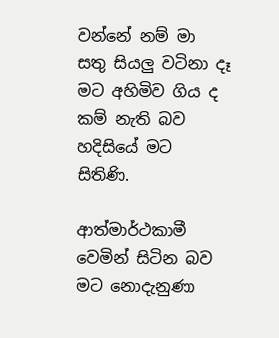වන්නේ නම් මා සතු සියලු වටිනා දෑ මට අහිමිව ගිය ද කම් නැති බව හදිසියේ මට සිතිණි.

ආත්මාර්ථකාමී වෙමින් සිටින බව මට නොදැනුණා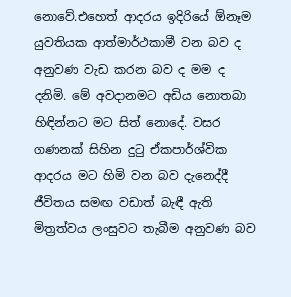නොවේ.එහෙත් ආදරය ඉදිරියේ ඕනෑම යුවතියක ආත්මාර්ථකාමී වන බව ද අනුවණ වැඩ කරන බව ද මම ද දනිමි. මේ අවදානමට අඩිය නොතබා හිඳින්නට මට සිත් නොදේ. වසර ගණනක් සිහින දුටු ඒකපාර්ශ්වික ආදරය මට හිමි වන බව දැනෙද්දී ජීවිතය සමඟ වඩාත් බැඳී ඇති මිත්‍රත්වය ලංසුවට තැබීම අනුවණ බව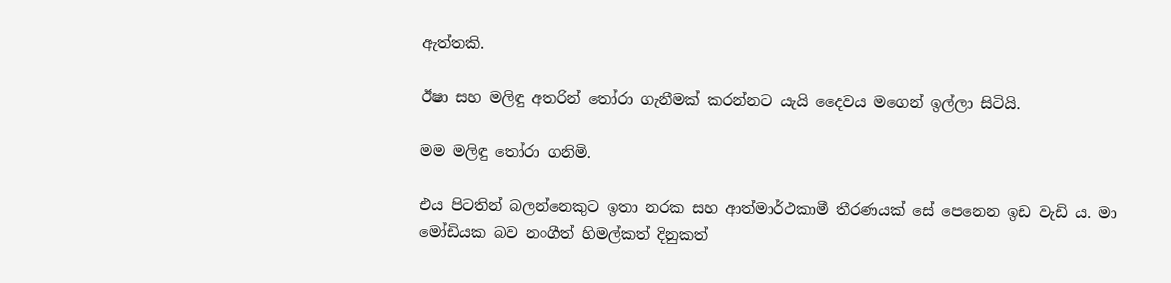ඇත්තකි.

ඊෂා සහ මලිඳු අතරින් තෝරා ගැනීමක් කරන්නට යැයි දෛවය මගෙන් ඉල්ලා සිටියි.

මම මලිඳු තෝරා ගනිමි.

එය පිටතින් බලන්නෙකුට ඉතා නරක සහ ආත්මාර්ථකාමී තීරණයක් සේ පෙනෙන ඉඩ වැඩි ය. මා මෝඩියක බව නංගීත් හිමල්කත් දිනුකත්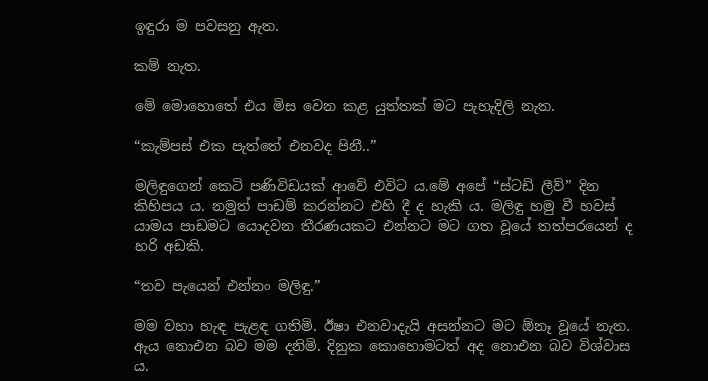ඉඳුරා ම පවසනු ඇත.

කම් නැත.

මේ මොහොතේ එය මිස වෙන කළ යුත්තක් මට පැහැදිලි නැත.

“කැම්පස් එක පැත්තේ එනවද පිනී..”

මලිඳුගෙන් කෙටි පණිවිඩයක් ආවේ එවිට ය.මේ අපේ “ස්ටඩි ලීව්” දින කිහිපය ය. නමුත් පාඩම් කරන්නට එහි දී ද හැකි ය. මලිඳු හමු වී හවස් යාමය පාඩමට යොදවන තීරණයකට එන්නට මට ගත වූයේ තත්පරයෙන් ද හරි අඩකි.

“තව පැයෙන් එන්නං මලිඳු.”

මම වහා හැඳ පැළඳ ගතිමි. ඊෂා එනවාදැයි අසන්නට මට ඕනෑ වූයේ නැත. ඇය නොඑන බව මම දනිමි. දිනුක කොහොමටත් අද නොඑන බව විශ්වාස ය.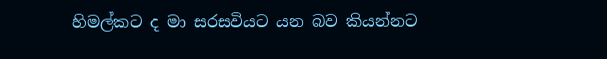හිමල්කට ද මා සරසවියට යන බව කියන්නට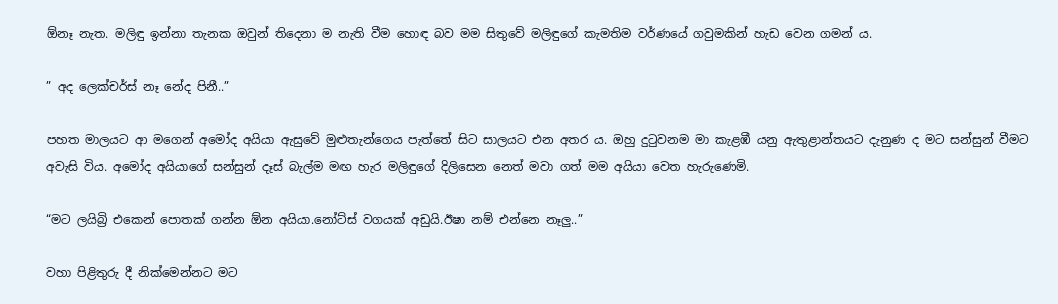ඕනෑ නැත. මලිඳු ඉන්නා තැනක ඔවුන් තිදෙනා ම නැති වීම හොඳ බව මම සිතුවේ මලිඳුගේ කැමතිම වර්ණයේ ගවුමකින් හැඩ වෙන ගමන් ය.

” අද ලෙක්චර්ස් නෑ නේද පිනී..”

පහත මාලයට ආ මගෙන් අමෝද අයියා ඇසුවේ මුළුතැන්ගෙය පැත්තේ සිට සාලයට එන අතර ය. ඔහු දුටුවනම මා කැළඹී යනු ඇතුළාන්තයට දැනුණ ද මට සන්සුන් වීමට අවැසි විය. අමෝද අයියාගේ සන්සුන් දෑස් බැල්ම මඟ හැර මලිඳුගේ දිලිසෙන නෙත් මවා ගත් මම අයියා වෙත හැරුණෙමි.

“මට ලයිබ්‍රි එකෙන් පොතක් ගන්න ඕන අයියා.නෝට්ස් වගයක් අඩුයි.ඊෂා නම් එන්නෙ නෑලු..”

වහා පිළිතුරු දී නික්මෙන්නට මට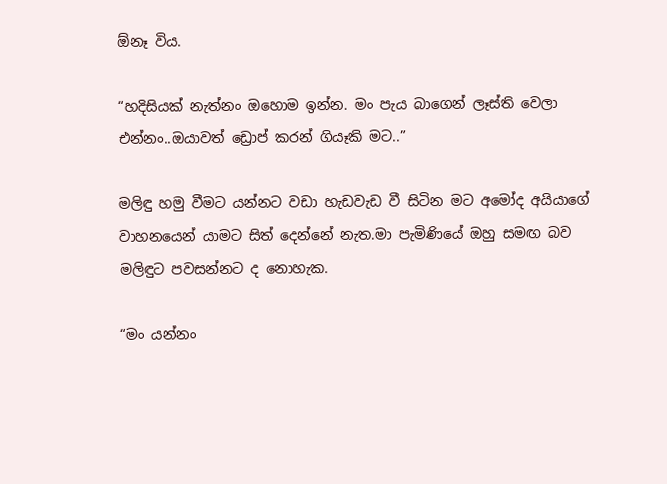ඕනෑ විය.

“හදිසියක් නැත්නං ඔහොම ඉන්න. මං පැය බාගෙන් ලෑස්ති වෙලා එන්නං..ඔයාවත් ඩ්‍රොප් කරන් ගියෑකි මට..”

මලිඳු හමු වීමට යන්නට වඩා හැඩවැඩ වී සිටින මට අමෝද අයියාගේ වාහනයෙන් යාමට සිත් දෙන්නේ නැත.මා පැමිණියේ ඔහු සමඟ බව මලිඳුට පවසන්නට ද නොහැක.

“මං යන්නං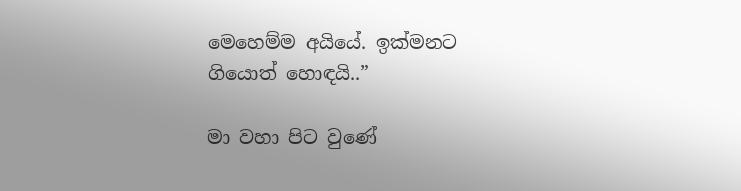මෙහෙම්ම අයියේ. ඉක්මනට ගියොත් හොඳයි..”

මා වහා පිට වුණේ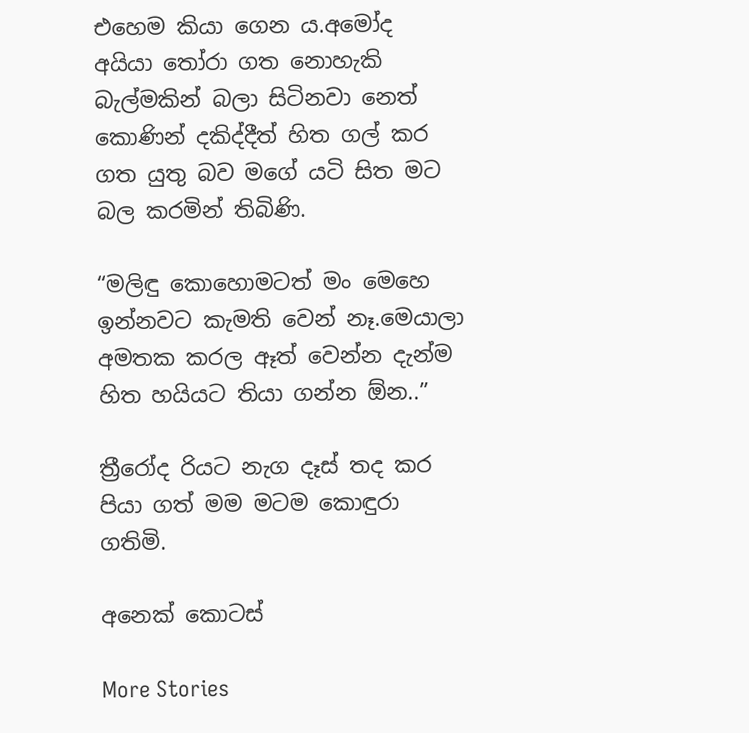එහෙම කියා ගෙන ය.අමෝද අයියා තෝරා ගත නොහැකි බැල්මකින් බලා සිටිනවා නෙත් කොණින් දකිද්දීත් හිත ගල් කර ගත යුතු බව මගේ යටි සිත මට බල කරමින් තිබිණි.

“මලිඳු කොහොමටත් මං මෙහෙ ඉන්නවට කැමති වෙන් නෑ.මෙයාලා අමතක කරල ඈත් වෙන්න දැන්ම හිත හයියට තියා ගන්න ඕන..”

ත්‍රීරෝද රියට නැග දෑස් තද කර පියා ගත් මම මටම කොඳුරා ගතිමි.

අනෙක් කොටස්

More Stories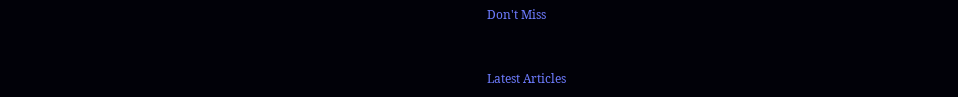Don't Miss


Latest Articles